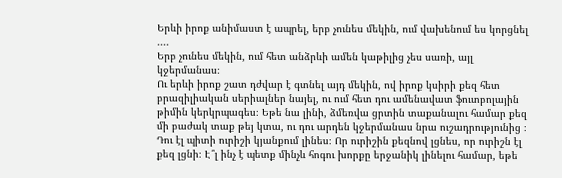Երևի իրոք անիմաստ է ապրել, երբ չունես մեկին, ում վախենում ես կորցնել ....
Երբ չունես մեկին, ում հետ անձրևի ամեն կաթիլից չես սառի, այլ կջերմանաս։
Ու երևի իրոք շատ դժվար է գտնել այդ մեկին, ով իրոք կսիրի քեզ հետ բրազիլիական սերիալներ նայել, ու ում հետ դու ամենավատ ֆուտբոլային թիմին կերկրպագես։ Եթե նա լինի, ձմեռվա ցրտին տաքանալու համար քեզ մի բաժակ տաք թեյ կտա, ու դու արդեն կջերմանաս նրա ուշադրությունից ։
Դու էլ պիտի ուրիշի կյանքում լինես։ Որ ուրիշին քեզնով լցնես, որ ուրիշն էլ քեզ լցնի։ Է՞լ ինչ է պետք մինչև հոգու խորքը երջանիկ լինելու համար, եթե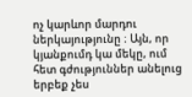ոչ կարևոր մարդու ներկայությունը ։ Այն, որ կյանքումդ կա մեկը, ում հետ գժություններ անելուց երբեք չես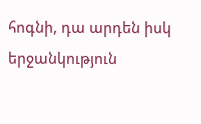հոգնի, դա արդեն իսկ երջանկություն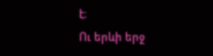է։
Ու երևի երջ